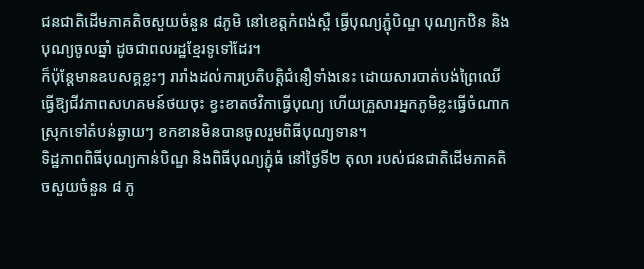ជនជាតិដើមភាគតិចសួយចំនួន ៨ភូមិ នៅខេត្តកំពង់ស្ពឺ ធ្វើបុណ្យភ្ជុំបិណ្ឌ បុណ្យកឋិន និងបុណ្យចូលឆ្នាំ ដូចជាពលរដ្ឋខ្មែរទូទៅដែរ។
ក៏ប៉ុន្តែមានឧបសគ្គខ្លះៗ រារាំងដល់ការប្រតិបត្តិជំនឿទាំងនេះ ដោយសារបាត់បង់ព្រៃឈើធ្វើឱ្យជីវភាពសហគមន៍ថយចុះ ខ្វះខាតថវិកាធ្វើបុណ្យ ហើយគ្រួសារអ្នកភូមិខ្លះធ្វើចំណាកស្រុកទៅតំបន់ឆ្ងាយៗ ខកខានមិនបានចូលរួមពិធីបុណ្យទាន។
ទិដ្ឋភាពពិធីបុណ្យកាន់បិណ្ឌ និងពិធីបុណ្យភ្ជុំធំ នៅថ្ងៃទី២ តុលា របស់ជនជាតិដើមភាគតិចសួយចំនួន ៨ ភូ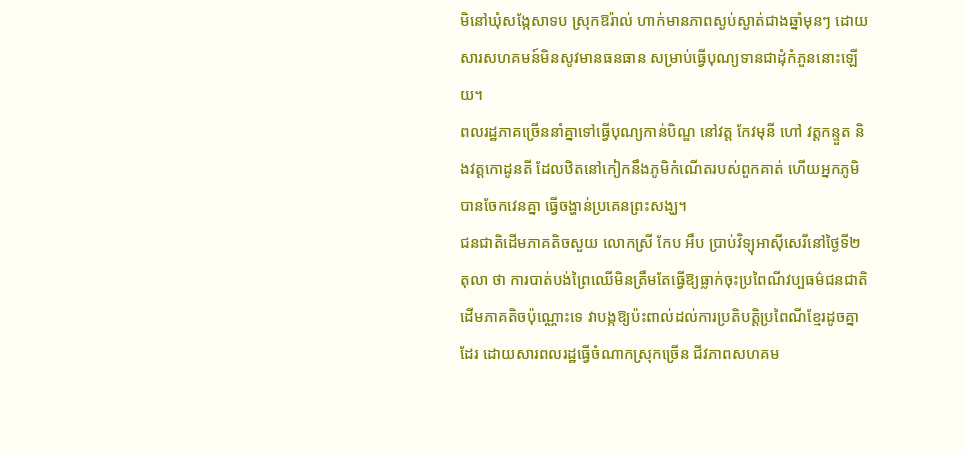មិនៅឃុំសង្កែសាទប ស្រុកឱរ៉ាល់ ហាក់មានភាពស្ងប់ស្ងាត់ជាងឆ្នាំមុនៗ ដោយសារសហគមន៍មិនសូវមានធនធាន សម្រាប់ធ្វើបុណ្យទានជាដុំកំភួននោះឡើយ។
ពលរដ្ឋភាគច្រើននាំគ្នាទៅធ្វើបុណ្យកាន់បិណ្ឌ នៅវត្ត កែវមុនី ហៅ វត្តកន្ទួត និងវត្តកោដូនតី ដែលឋិតនៅកៀកនឹងភូមិកំណើតរបស់ពួកគាត់ ហើយអ្នកភូមិបានចែកវេនគ្នា ធ្វើចង្ហាន់ប្រគេនព្រះសង្ឃ។
ជនជាតិដើមភាគតិចសួយ លោកស្រី កែប អឹប ប្រាប់វិទ្យុអាស៊ីសេរីនៅថ្ងៃទី២ តុលា ថា ការបាត់បង់ព្រៃឈើមិនត្រឹមតែធ្វើឱ្យធ្លាក់ចុះប្រពៃណីវប្បធម៌ជនជាតិដើមភាគតិចប៉ុណ្ណោះទេ វាបង្កឱ្យប៉ះពាល់ដល់ការប្រតិបត្តិប្រពៃណីខ្មែរដូចគ្នាដែរ ដោយសារពលរដ្ឋធ្វើចំណាកស្រុកច្រើន ជីវភាពសហគម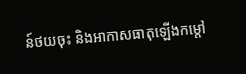ន៍ថយចុះ និងអាកាសធាតុឡើងកម្តៅ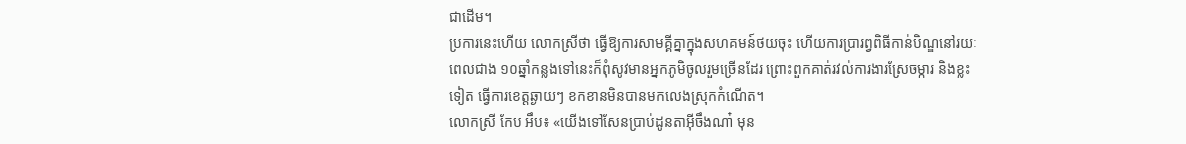ជាដើម។
ប្រការនេះហើយ លោកស្រីថា ធ្វើឱ្យការសាមគ្គីគ្នាក្នុងសហគមន៍ថយចុះ ហើយការប្រារព្វពិធីកាន់បិណ្ឌនៅរយៈពេលជាង ១០ឆ្នាំកន្លងទៅនេះក៏ពុំសូវមានអ្នកភូមិចូលរួមច្រើនដែរ ព្រោះពួកគាត់រវល់ការងារស្រែចម្ការ និងខ្លះទៀត ធ្វើការខេត្តឆ្ងាយៗ ខកខានមិនបានមកលេងស្រុកកំណើត។
លោកស្រី កែប អឹប៖ «យើងទៅសែនប្រាប់ដូនតាអ៊ីចឹងណា៎ មុន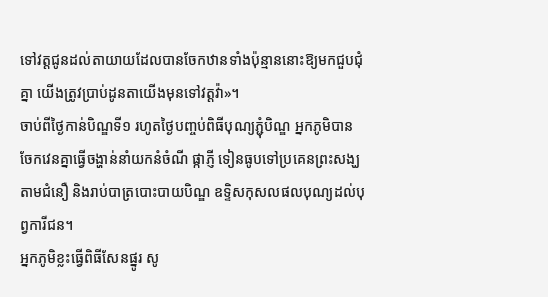ទៅវត្តជូនដល់តាយាយដែលបានចែកឋានទាំងប៉ុន្មាននោះឱ្យមកជួបជុំគ្នា យើងត្រូវប្រាប់ដូនតាយើងមុនទៅវត្តវ៉ា»។
ចាប់ពីថ្ងៃកាន់បិណ្ឌទី១ រហូតថ្ងៃបញ្ចប់ពិធីបុណ្យភ្ជុំបិណ្ឌ អ្នកភូមិបានចែកវេនគ្នាធ្វើចង្ហាន់នាំយកនំចំណី ផ្កាភ្ញី ទៀនធូបទៅប្រគេនព្រះសង្ឃតាមជំនឿ និងរាប់បាត្របោះបាយបិណ្ឌ ឧទ្ទិសកុសលផលបុណ្យដល់បុព្វការីជន។
អ្នកភូមិខ្លះធ្វើពិធីសែនផ្នូរ សូ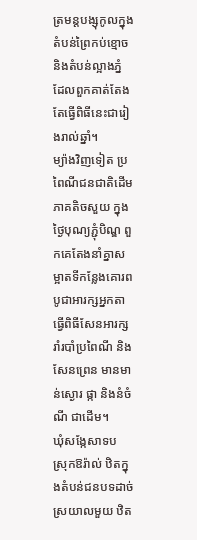ត្រមន្តបង្សុកូលក្នុងតំបន់ព្រៃកប់ខ្មោច និងតំបន់ល្អាងភ្នំ ដែលពួកគាត់តែងតែធ្វើពិធីនេះជារៀងរាល់ឆ្នាំ។
ម្យ៉ាងវិញទៀត ប្រពៃណីជនជាតិដើមភាគតិចសួយ ក្នុងថ្ងៃបុណ្យភ្ជុំបិណ្ឌ ពួកគេតែងនាំគ្នាសម្អាតទីកន្លែងគោរពបូជាអារក្សអ្នកតា ធ្វើពិធីសែនអារក្ស រាំរបាំប្រពៃណី និងសែនព្រេន មានមាន់ស្ងោរ ផ្កា និងនំចំណី ជាដើម។
ឃុំសង្កែសាទប ស្រុកឱរ៉ាល់ ឋិតក្នុងតំបន់ជនបទដាច់ស្រយាលមួយ ឋិត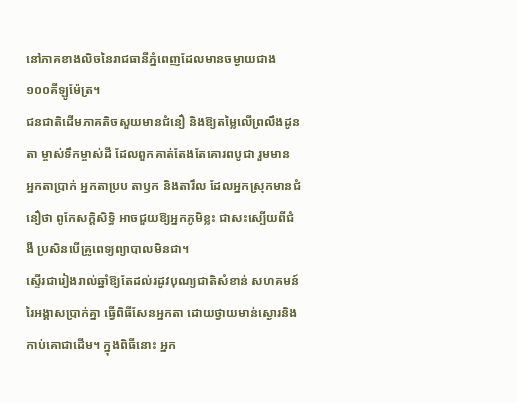នៅភាគខាងលិចនៃរាជធានីភ្នំពេញដែលមានចម្ងាយជាង ១០០គីឡូម៉ែត្រ។
ជនជាតិដើមភាគតិចសួយមានជំនឿ និងឱ្យតម្លៃលើព្រលឹងដូនតា ម្ចាស់ទឹកម្ចាស់ដី ដែលពួកគាត់តែងតែគោរពបូជា រួមមាន អ្នកតាប្រាក់ អ្នកតាប្រប តាឫក និងតារឹល ដែលអ្នកស្រុកមានជំនឿថា ពូកែសក្ដិសិទ្ធិ អាចជួយឱ្យអ្នកភូមិខ្លះ ជាសះស្បើយពីជំងឺ ប្រសិនបើគ្រូពេទ្យព្យាបាលមិនជា។
ស្ទើរជារៀងរាល់ឆ្នាំឱ្យតែដល់រដូវបុណ្យជាតិសំខាន់ សហគមន៍រៃអង្គាសប្រាក់គ្នា ធ្វើពិធីសែនអ្នកតា ដោយថ្វាយមាន់ស្ងោរនិងកាប់គោជាដើម។ ក្នុងពិធីនោះ អ្នក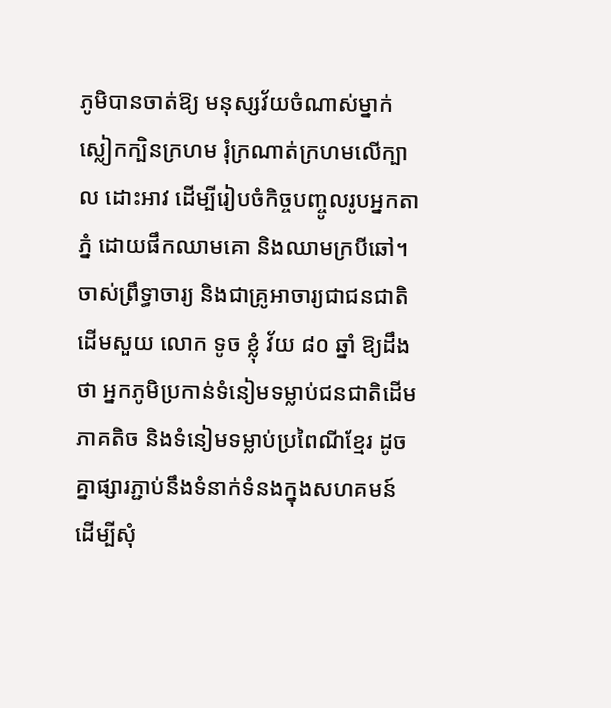ភូមិបានចាត់ឱ្យ មនុស្សវ័យចំណាស់ម្នាក់ស្លៀកក្បិនក្រហម រុំក្រណាត់ក្រហមលើក្បាល ដោះអាវ ដើម្បីរៀបចំកិច្ចបញ្ចូលរូបអ្នកតាភ្នំ ដោយផឹកឈាមគោ និងឈាមក្របីឆៅ។
ចាស់ព្រឹទ្ធាចារ្យ និងជាគ្រូអាចារ្យជាជនជាតិដើមសួយ លោក ទូច ខ្លុំ វ័យ ៨០ ឆ្នាំ ឱ្យដឹងថា អ្នកភូមិប្រកាន់ទំនៀមទម្លាប់ជនជាតិដើមភាគតិច និងទំនៀមទម្លាប់ប្រពៃណីខ្មែរ ដូចគ្នាផ្សារភ្ជាប់នឹងទំនាក់ទំនងក្នុងសហគមន៍ ដើម្បីសុំ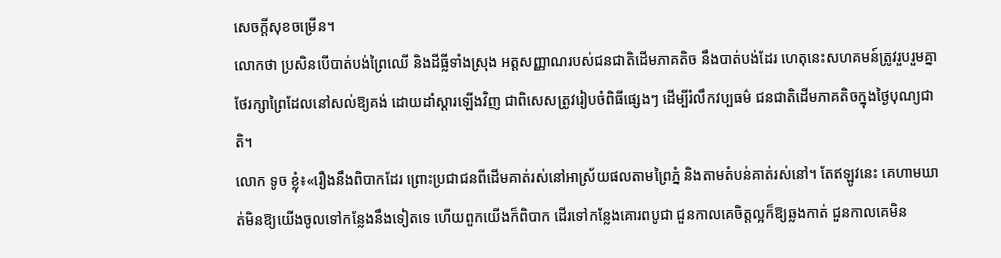សេចក្តីសុខចម្រើន។
លោកថា ប្រសិនបើបាត់បង់ព្រៃឈើ និងដីធ្លីទាំងស្រុង អត្តសញ្ញាណរបស់ជនជាតិដើមភាគតិច នឹងបាត់បង់ដែរ ហេតុនេះសហគមន៍ត្រូវរួបរួមគ្នាថែរក្សាព្រៃដែលនៅសល់ឱ្យគង់ ដោយដាំស្ដារឡើងវិញ ជាពិសេសត្រូវរៀបចំពិធីផ្សេងៗ ដើម្បីរំលឹកវប្បធម៌ ជនជាតិដើមភាគតិចក្នុងថ្ងៃបុណ្យជាតិ។
លោក ទូច ខ្លុំ៖«រឿងនឹងពិបាកដែរ ព្រោះប្រជាជនពីដើមគាត់រស់នៅអាស្រ័យផលតាមព្រៃភ្នំ និងតាមតំបន់គាត់រស់នៅ។ តែឥឡូវនេះ គេហាមឃាត់មិនឱ្យយើងចូលទៅកន្លែងនឹងទៀតទេ ហើយពួកយើងក៏ពិបាក ដើរទៅកន្លែងគោរពបូជា ជួនកាលគេចិត្តល្អក៏ឱ្យឆ្លងកាត់ ជួនកាលគេមិន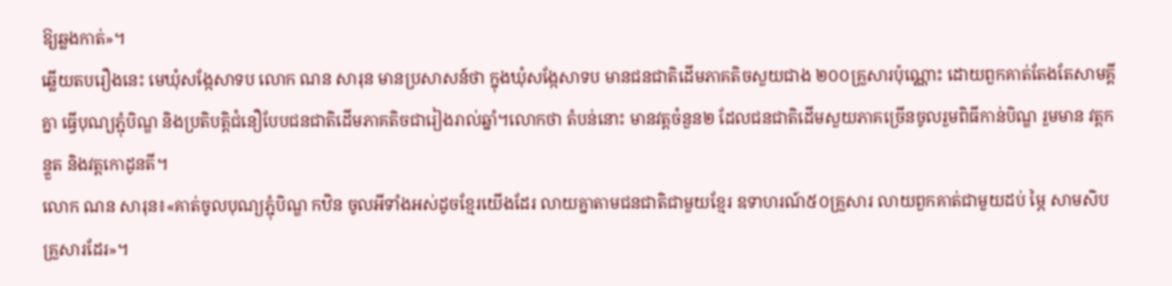ឱ្យឆ្លងកាត់»។
ឆ្លើយតបរឿងនេះ មេឃុំសង្កែសាទប លោក ណន សារុន មានប្រសាសន៍ថា ក្នុងឃុំសង្កែសាទប មានជនជាតិដើមភាគតិចសួយជាង ២០០គ្រួសារប៉ុណ្ណោះ ដោយពួកគាត់តែងតែសាមគ្គីគ្នា ធ្វើបុណ្យភ្ជុំបិណ្ឌ និងប្រតិបត្តិជំនឿបែបជនជាតិដើមភាគតិចជារៀងរាល់ឆ្នាំ។លោកថា តំបន់នោះ មានវត្តចំនួន២ ដែលជនជាតិដើមសួយភាគច្រើនចូលរួមពិធីកាន់បិណ្ឌ រួមមាន វត្តកន្ទួត និងវត្តកោដូនតី។
លោក ណន សារុន៖«គាត់ចូលបុណ្យភ្ជុំបិណ្ឌ កឋិន ចូលអីទាំងអស់ដូចខ្មែរយើងដែរ លាយគ្នាតាមជនជាតិជាមួយខ្មែរ ឧទាហរណ៍៥០គ្រួសារ លាយពួកគាត់ជាមួយដប់ ម្ភៃ សាមសិបគ្រួសារដែរ»។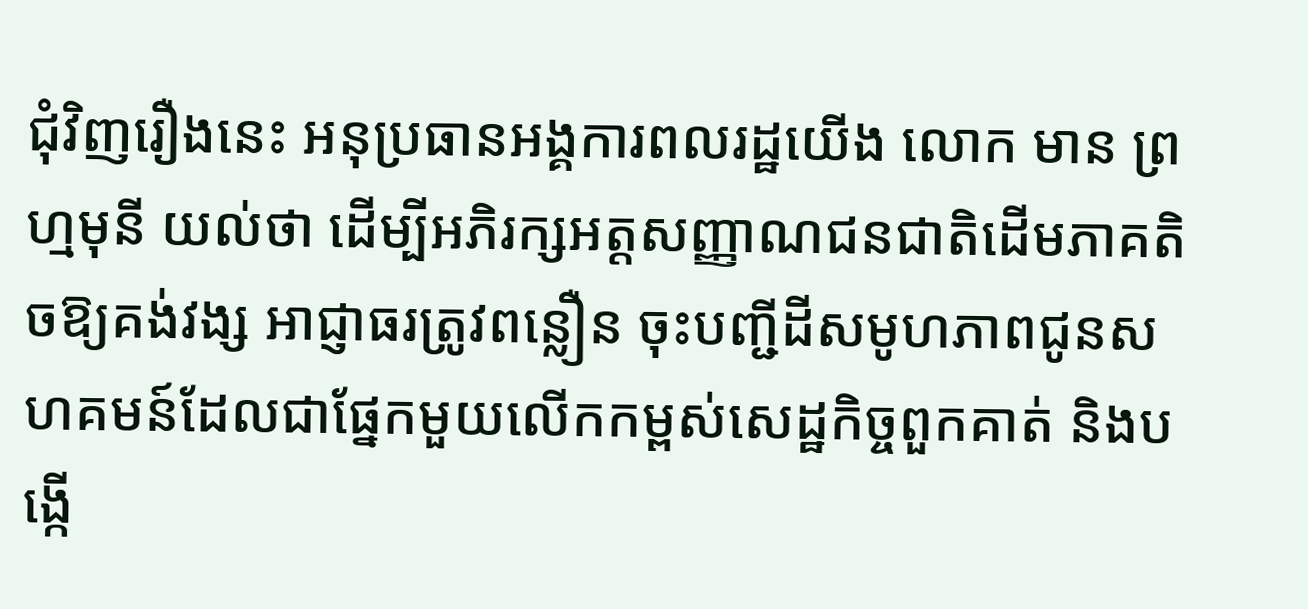ជុំវិញរឿងនេះ អនុប្រធានអង្គការពលរដ្ឋយើង លោក មាន ព្រហ្មមុនី យល់ថា ដើម្បីអភិរក្សអត្តសញ្ញាណជនជាតិដើមភាគតិចឱ្យគង់វង្ស អាជ្ញាធរត្រូវពន្លឿន ចុះបញ្ជីដីសមូហភាពជូនសហគមន៍ដែលជាផ្នែកមួយលើកកម្ពស់សេដ្ឋកិច្ចពួកគាត់ និងបង្កើ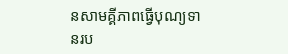នសាមគ្គីភាពធ្វើបុណ្យទានរប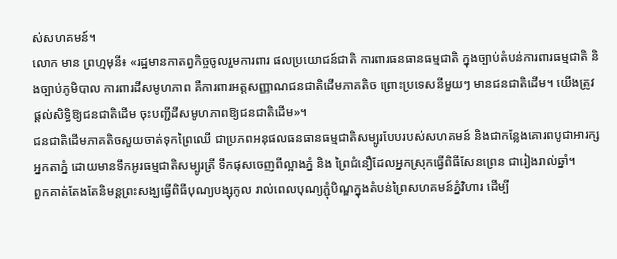ស់សហគមន៍។
លោក មាន ព្រហ្មមុនី៖ «រដ្ឋមានកាតព្វកិច្ចចូលរួមការពារ ផលប្រយោជន៍ជាតិ ការពារធនធានធម្មជាតិ ក្នុងច្បាប់តំបន់ការពារធម្មជាតិ និងច្បាប់ភូមិបាល ការពារដីសមូហភាព គឺការពារអត្តសញ្ញាណជនជាតិដើមភាគតិច ព្រោះប្រទេសនីមួយៗ មានជនជាតិដើម។ យើងត្រូវផ្តល់សិទ្ធិឱ្យជនជាតិដើម ចុះបញ្ជីដីសមូហភាពឱ្យជនជាតិដើម»។
ជនជាតិដើមភាគតិចសួយចាត់ទុកព្រៃឈើ ជាប្រភពអនុផលធនធានធម្មជាតិសម្បូរបែបរបស់សហគមន៍ និងជាកន្លែងគោរពបូជាអារក្សអ្នកតាភ្នំ ដោយមានទឹកអូរធម្មជាតិសម្បូរត្រី ទឹកផុសចេញពីល្អាងភ្នំ និង ព្រៃជំនឿដែលអ្នកស្រុកធ្វើពិធីសែនព្រេន ជារៀងរាល់ឆ្នាំ។
ពួកគាត់តែងតែនិមន្តព្រះសង្ឃធ្វើពិធីបុណ្យបង្សុកូល រាល់ពេលបុណ្យភ្ជុំបិណ្ឌក្នុងតំបន់ព្រៃសហគមន៍ភ្នំវិហារ ដើម្បី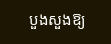បួងសួងឱ្យ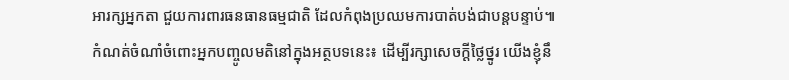អារក្សអ្នកតា ជួយការពារធនធានធម្មជាតិ ដែលកំពុងប្រឈមការបាត់បង់ជាបន្តបន្ទាប់៕
កំណត់ចំណាំចំពោះអ្នកបញ្ចូលមតិនៅក្នុងអត្ថបទនេះ៖ ដើម្បីរក្សាសេចក្ដីថ្លៃថ្នូរ យើងខ្ញុំនឹ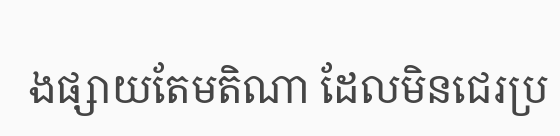ងផ្សាយតែមតិណា ដែលមិនជេរប្រ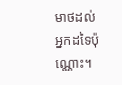មាថដល់អ្នកដទៃប៉ុណ្ណោះ។